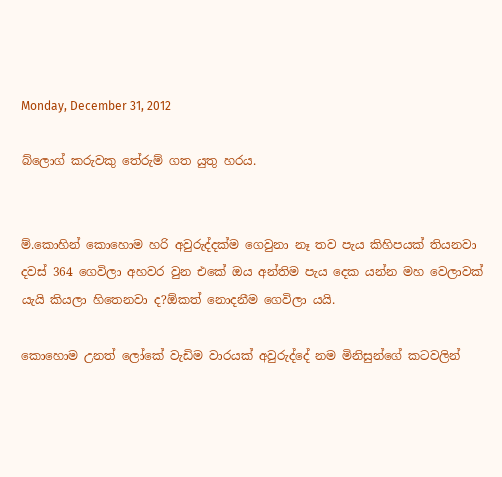Monday, December 31, 2012

බ්ලොග් කරුවකු තේරුම් ගත යුතු හරය.


ම්.කොහින් කොහොම හරි අවුරුද්දක්ම ගෙවුනා නෑ තව පැය කිහිපයක් තියනවා දවස් 364 ගෙවිලා අහවර වුන එකේ ඔය අන්තිම පැය දෙක යන්න මහ වෙලාවක් යැයි කියලා හිතෙනවා ද?ඕකත් නොදනීම ගෙවිලා යයි.

කොහොම උනත් ලෝකේ වැඩිම වාරයක් අවුරුද්දේ නම මිනිසුන්ගේ කටවලින්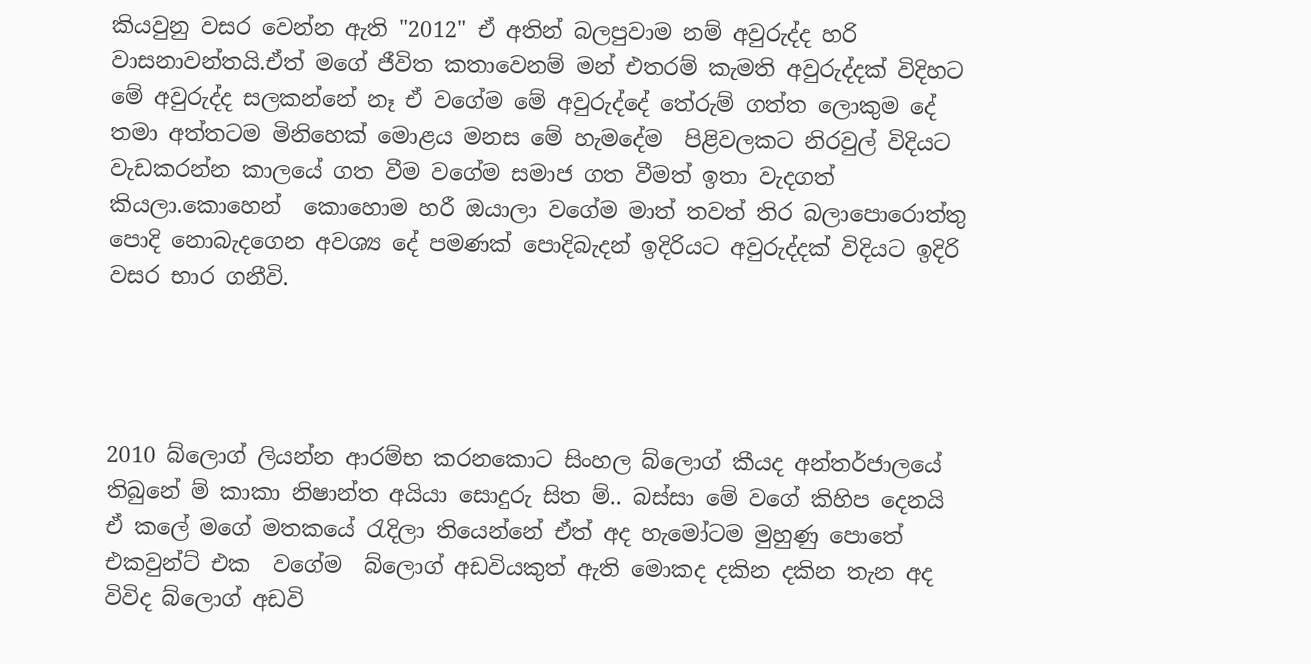කියවුනු වසර වෙන්න ඇති "2012" ඒ අතින් බලපුවාම නම් අවුරුද්ද හරි වාසනාවන්තයි.ඒත් මගේ ජීවිත කතාවෙනම් මන් එතරම් කැමති අවුරුද්දක් විදිහට මේ අවුරුද්ද සලකන්නේ නෑ ඒ වගේම මේ අවුරුද්දේ තේරුම් ගත්ත ලොකුම දේ තමා අත්තටම මිනිහෙක් මොළය මනස මේ හැමදේම  පිළිවලකට නිරවුල් විදියට වැඩකරන්න කාලයේ ගත වීම වගේම සමාජ ගත වීමත් ඉතා වැදගත් කියලා.කොහෙන්  කොහොම හරී ඔයාලා වගේම මාත් තවත් තිර බලාපොරොත්තු පොදි නොබැදගෙන අවශ්‍ය දේ පමණක් පොදිබැදන් ඉදිරියට අවුරුද්දක් විදියට ඉදිරි වසර භාර ගනීවි.




2010 බ්ලොග් ලියන්න ආරම්භ කරනකොට සිංහල බ්ලොග් කීයද අන්තර්ජාලයේ තිබුනේ ම් කාකා නිෂාන්ත අයියා සොදුරු සිත ම්.. බස්සා මේ වගේ කිහිප දෙනයි ඒ කලේ මගේ මතකයේ ‍රැදිලා තියෙන්නේ ඒත් අද හැමෝටම මුහුණු පොතේ එකවුන්ට් එක  වගේම  බ්ලොග් අඩවියකුත් ඇති මොකද දකින දකින තැන අද විවිද බ්ලොග් අඩවි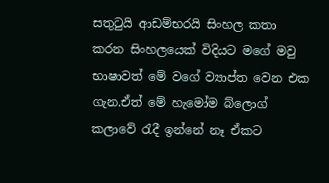සතු‍ටුයි ආඩම්භරයි සිංහල කතා කරන සිංහලයෙක් විදියට මගේ මවු භාෂාවත් මේ වගේ ව්‍යාප්ත වෙන එක ගැන.ඒත් මේ හැමෝම බ්ලොග් කලාවේ ‍රැදී ඉන්නේ නෑ ඒකට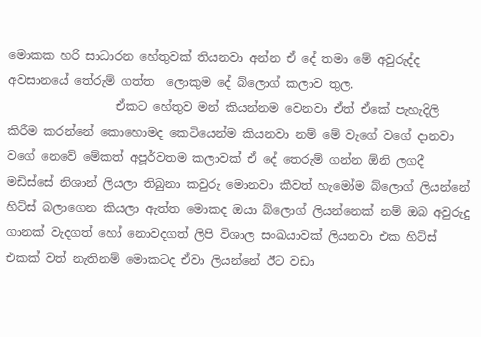මොකක හරි සාධාරන හේතුවක් තියනවා අන්න ඒ දේ තමා මේ අවුරුද්ද අවසානයේ තේරුම් ගත්ත  ලොකුම දේ බ්ලොග් කලාව තුල.
                  ඒකට හේතුව මන් කියන්නම වෙනවා ඒත් ඒකේ පැහැදිලි කිරීම කරන්නේ කොහොමද කෙටියෙන්ම කියනවා නම් මේ වැගේ වගේ දානවා වගේ නෙවේ මේකත් අපූර්වතම කලාවක් ඒ දේ තෙරුම් ගන්න ඕනි ලගදී මඩිස්සේ නිශාන් ලියලා තිබුනා කවුරු මොනවා කීවත් හැමෝම බ්ලොග් ලියන්නේ හිට්ස් බලාගෙන කියලා ඇත්ත මොකද ඔයා බ්ලොග් ලියන්නෙක් නම් ඔබ අවුරුදු ගානක් වැදගත් හෝ නොවදගත් ලිපි විශාල සංඛයාවක් ලියනවා එක හිට්ස් එකක් වත් නැතිනම් මොකටද ඒවා ලියන්නේ ඊට වඩා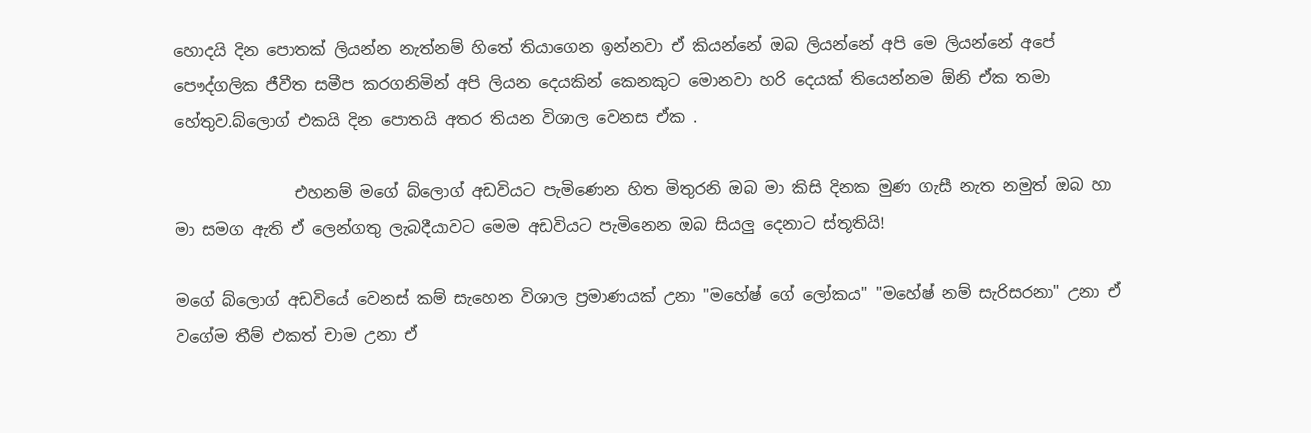හොදයි දින පොතක් ලියන්න නැත්නම් හිතේ තියාගෙන ඉන්නවා ඒ කියන්නේ ඔබ ලියන්නේ අපි මෙ ලියන්නේ අපේ පෞද්ගලික ජීවීත සමීප කරගනිමින් අපි ලියන දෙයකින් කෙනකුට මොනවා හරි දෙයක් තියෙන්නම ඕනි ඒක තමා හේතුව.බ්ලොග් එකයි දින පොතයි අතර තියන විශාල වෙනස ඒක .

               එහනම් මගේ බ්ලොග් අඩවියට පැමිණෙන හිත මිතුරනි ඔබ මා කිසි දිනක මුණ ගැසී නැත නමුත් ඔබ හා මා සමග ඇති ඒ ලෙන්ගතු ලැබදීයාවට මෙම අඩවියට පැමිනෙන ඔබ සියලු දෙනාට ස්තූතියි!

මගේ බ්ලොග් අඩවියේ වෙනස් කම් සැහෙන විශාල ප්‍රමාණයක් උනා "මහේෂ් ගේ ලෝකය" "මහේෂ් නම් සැරිසරනා" උනා ඒ වගේම තීම් එකත් චාම උනා ඒ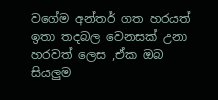වගේම අන්තර් ගත හරයත් ඉතා තදබල වෙනසක් උනා හරවත් ලෙස ,ඒක ඔබ සියලුම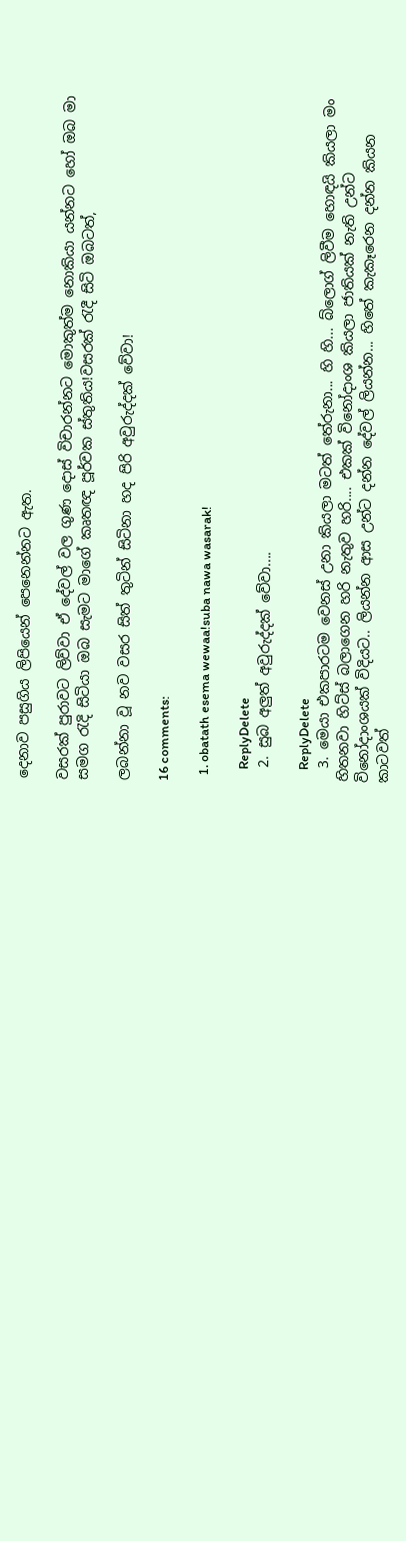දෙනාව පසුගිය ලිපියෙන් පෙනෙන්නට ඇත.

වසරක් පුරාවට ලිව්වා ඒ දේවල් වල ගුණ දොස් විචාරන්නට මොකුත්ම නොකියා යන්නට හෝ ඔබ මා සමග ‍රැදි සිටියා ඔබ සැමට මාගේ කෘතඥ පූර්වක ස්තුතිය!වසරක් ‍රැදී සිටි ඔබටත්,

ලබන්නා වූ නව වසර සිත් තුටින් සිටිනා හද පිරි අවුරුද්දක් වේවා!

16 comments:

  1. obatath esema wewaa!suba nawa wasarak!

    ReplyDelete
  2. සුබ අලුත් අවුරුද්දක් වේවා....

    ReplyDelete
  3. මෙයා එකපාරටම වෙනස් උනා කියලා මටත් තේරුනා... හි හි... බ්‌ලොග් ලිවීම හොඳයි කියලා මං හිතනවා හිට්ස් බලාගෙන හරි නැතුව හරි.... එකක් විනෝදාංශ කියලා ජාතියක් නැති උන්ට විනෝදාංශයක් විදියට.. ලියන්න ආස උන්ට දන්න දේවල් ලියන්න... හිතේ කැකෑරෙන දන්න කියන කාටවත්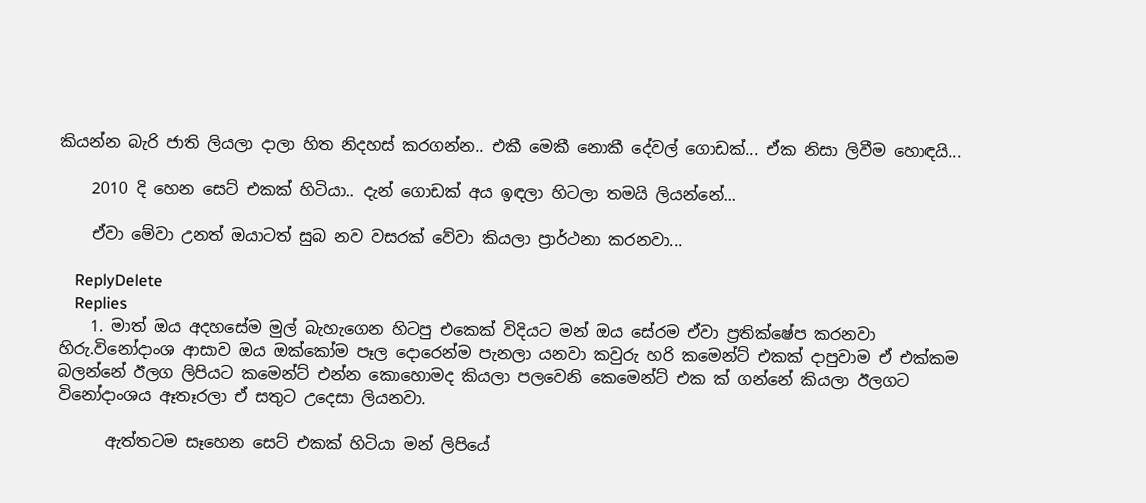කියන්න බැරි ජාති ලියලා දාලා හිත නිදහස් කරගන්න.. එකී මෙකී නොකී දේවල් ගොඩක්... ඒක නිසා ලිවීම හොඳයි...

    2010 දි හෙන සෙට් එකක් හිටියා.. දැන් ගොඩක් අය ඉඳලා හිටලා තමයි ලියන්නේ...

    ඒවා මේවා උනත් ඔයාටත් සුබ නව වසරක් වේවා කියලා ප්‍රාර්ථනා කරනවා...

    ReplyDelete
    Replies
    1. මාත් ඔය අදහසේම මුල් බැහැගෙන හිටපු එකෙක් විදියට මන් ඔය සේරම ඒවා ප්‍රතික්ෂේප කරනවා හිරු.විනෝදාංශ ආසාව ඔය ඔක්කෝම පෑල දොරෙන්ම පැනලා යනවා කවුරු හරි කමෙන්ට් එකක් දාපුවාම ඒ එක්කම බලන්නේ ඊලග ලිපියට කමෙන්ට් එන්න කොහොමද කියලා පලවෙනි කෙමෙන්ට් එක ක් ගන්නේ කියලා ඊලගට විනෝදාංශය ඈතෑරලා ඒ සතුට උදෙසා ලියනවා.

      ඇත්තටම සෑහෙන සෙට් එකක් හිටියා මන් ලිපියේ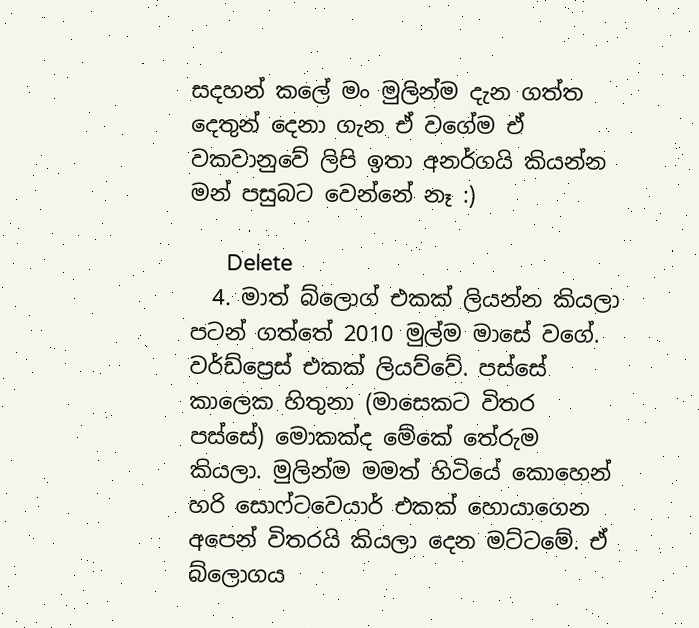සදහන් කලේ මං මුලින්ම දැන ගත්ත දෙතුන් දෙනා ගැන ඒ වගේම ඒ වකවානුවේ ලිපි ඉතා අනර්ගයි කියන්න මන් පසුබට වෙන්නේ නෑ :)

      Delete
  4. මාත් බ්ලොග් එකක් ලියන්න කියලා පටන් ගත්තේ 2010 මුල්ම මාසේ වගේ. වර්ඩ්ප්‍රෙස් එකක් ලියව්වේ. පස්සේ කාලෙක හිතුනා (මාසෙකට විතර පස්සේ) මොකක්ද මේකේ තේරුම කියලා. මුලින්ම මමත් හිටියේ කොහෙන් හරි සොෆ්ටවෙයාර් එකක් හොයාගෙන අපෙන් විතරයි කියලා දෙන මට්ටමේ. ඒ බ්ලොගය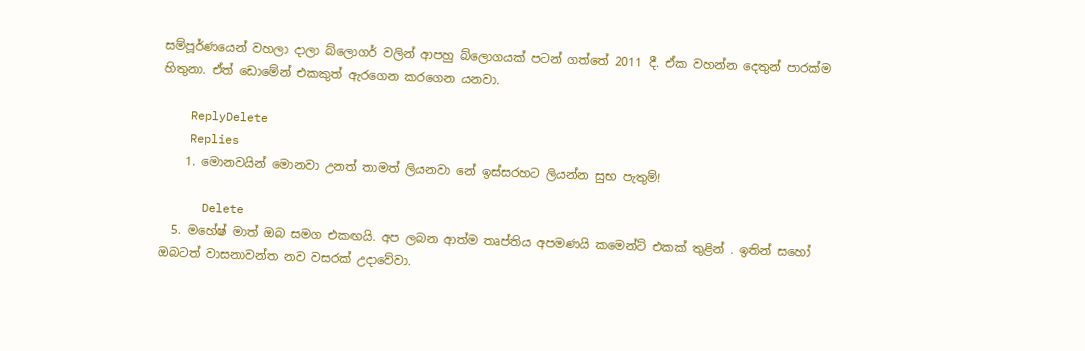සම්පූර්ණයෙන් වහලා දාලා බ්ලොගර් වලින් ආපහු බ්ලොගයක් පටන් ගත්තේ 2011 දී. ඒක වහන්න දෙතුන් පාරක්ම හිතුනා. ඒත් ඩොමේන් එකකුත් ඇරගෙන කරගෙන යනවා.

    ReplyDelete
    Replies
    1. මොනවයින් මොනවා උනත් තාමත් ලියනවා නේ ඉස්සරහට ලියන්න සුභ පැතුම්!

      Delete
  5. මහේෂ් මාත් ඔබ සමග එකඟයි. අප ලබන ආත්ම තෘප්තිය අපමණයි කමෙන්ට් එකක් තුළින් . ඉතින් සහෝ ඔබටත් වාසනාවන්ත නව වසරක් උදාවේවා.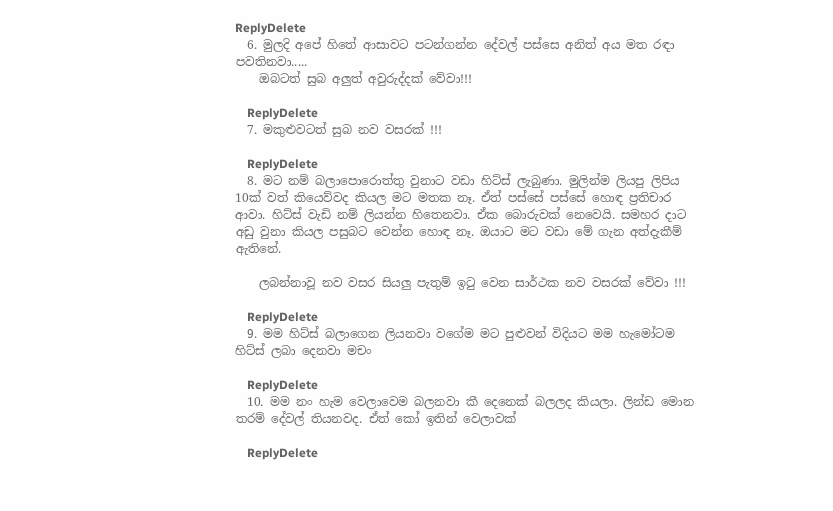ReplyDelete
  6. මුලදි අපේ හිතේ ආසාවට පටන්ගන්න දේවල් පස්සෙ අනිත් අය මත රඳා පවතිනවා.....
    ඔබටත් සුබ අලුත් අවුරුද්දක් වේවා!!!

    ReplyDelete
  7. මකුළුවටත් සුබ නව වසරක් !!!

    ReplyDelete
  8. මට නම් බලාපොරොත්තු වුනාට වඩා හිට්ස් ලැබුණා. මුලින්ම ලියපු ලිපිය 10ක් වත් කියෙව්වද කියල මට මතක නෑ. ඒත් පස්සේ පස්සේ හොඳ ප්‍රතිචාර ආවා. හිට්ස් වැඩි නම් ලියන්න හිතෙනවා. ඒක බොරුවක් නෙවෙයි. සමහර දාට අඩු වුනා කියල පසුබට වෙන්න හොඳ නෑ. ඔයාට මට වඩා මේ ගැන අත්දැකීම් ඇතිනේ.

    ලබන්නාවූ නව වසර සියලු පැතුම් ඉටු වෙන සාර්ථක නව වසරක් වේවා !!!

    ReplyDelete
  9. මම හිට්ස් බලාගෙන ලියනවා වගේම මට පුළුවන් විදියට මම හැමෝටම හිට්ස් ලබා දෙනවා මචං

    ReplyDelete
  10. මම නං හැම වෙලාවෙම බලනවා කී දෙනෙක් බලලද කියලා. ලින්ඩ මොන තරම් දේවල් තියනවද. ඒත් කෝ ඉතින් වෙලාවක්

    ReplyDelete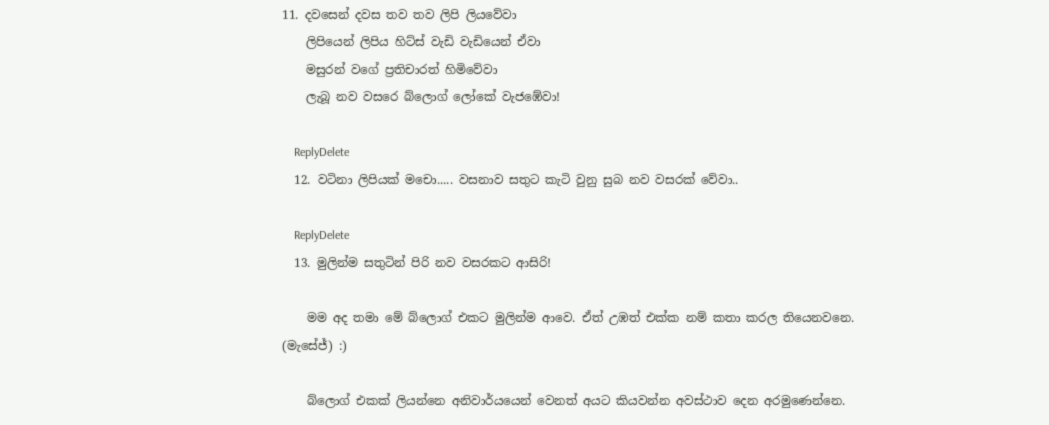11. දවසෙන් දවස තව තව ලිපි ලියවේවා
    ලිපියෙන් ලිපිය හිට්ස් වැඩි වැඩියෙන් ඒවා
    මසුරන් වගේ ප්‍රතිචාරත් හිමිවේවා
    ලැබූ නව වසරෙ බ්ලොග් ලෝකේ වැජඹේවා!

    ReplyDelete
  12. වටිනා ලිපියක් මචො..... වසනාව සතුට කැටි වුනු සුබ නව වසරක් වේවා..

    ReplyDelete
  13. මුලින්ම සතුටින් පිරි නව වසරකට ආසිරි!

    මම අද තමා මේ බ්ලොග් එකට මුලින්ම ආවෙ. ඒත් උඹත් එක්ක නම් කතා කරල තියෙනවනෙ. (මැසේජ්) :)

    බ්ලොග් එකක් ලියන්නෙ අනිවාර්යයෙන් වෙනත් අයට කියවන්න අවස්ථාව දෙන අරමුණෙන්නෙ.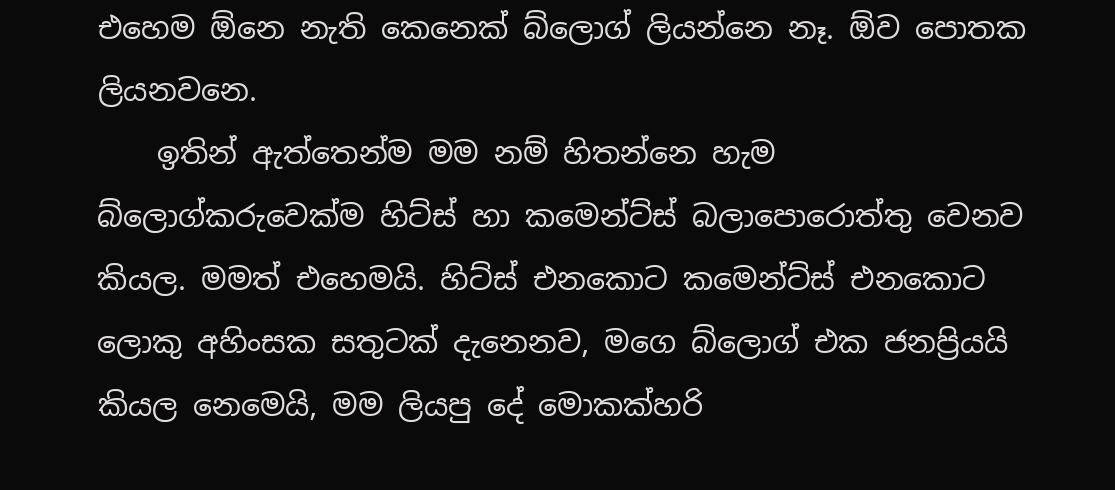එහෙම ඕනෙ නැති කෙනෙක් බ්ලොග් ලියන්නෙ නෑ. ඕව පොතක ලියනවනෙ.
    ඉතින් ඇත්තෙන්ම මම නම් හිතන්නෙ හැම බ්ලොග්කරුවෙක්ම හිට්ස් හා කමෙන්ට්ස් බලාපොරොත්තු වෙනව කියල. මමත් එහෙමයි. හිට්ස් එනකොට කමෙන්ට්ස් එනකොට ලොකු අහිංසක සතුටක් දැනෙනව, මගෙ බ්ලොග් එක ජනප්‍රියයි කියල නෙමෙයි, මම ලියපු දේ මොකක්හරි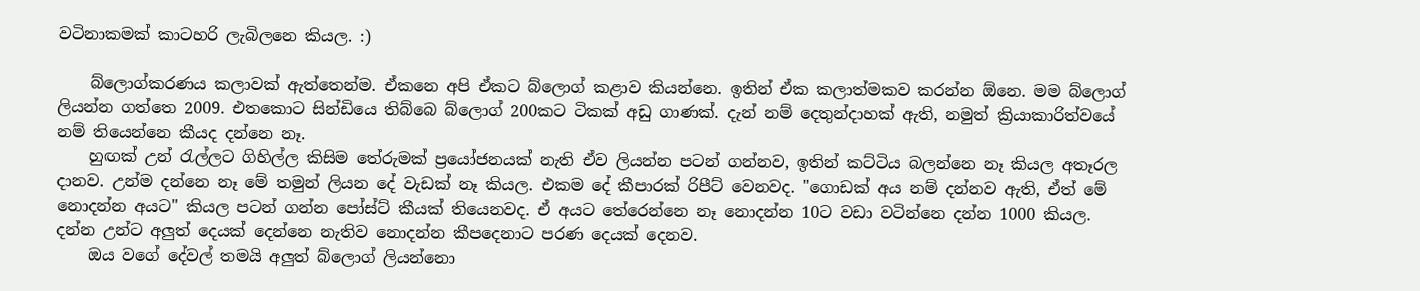වටිනාකමක් කාටහරි ලැබිලනෙ කියල. :)

    බ්ලොග්කරණය කලාවක් ඇත්තෙන්ම. ඒකනෙ අපි ඒකට බ්ලොග් කළාව කියන්නෙ. ඉතින් ඒක කලාත්මකව කරන්න ඕනෙ. මම බ්ලොග් ලියන්න ගත්තෙ 2009. එතකොට සින්ඩියෙ තිබ්බෙ බ්ලොග් 200කට ටිකක් අඩු ගාණක්. දැන් නම් දෙතුන්දාහක් ඇති, නමුත් ක්‍රියාකාරිත්වයේ නම් තියෙන්නෙ කීයද දන්නෙ නෑ.
    හුඟක් උන් රැල්ලට ගිහිල්ල කිසිම තේරුමක් ප්‍රයෝජනයක් නැති ඒව ලියන්න පටන් ගන්නව, ඉතින් කට්ටිය බලන්නෙ නෑ කියල අතෑරල දානව. උන්ම දන්නෙ නෑ මේ තමුන් ලියන දේ වැඩක් නෑ කියල. එකම දේ කීපාරක් රිපීට් වෙනවද. "ගොඩක් අය නම් දන්නව ඇති, ඒත් මේ නොදන්න අයට" කියල පටන් ගන්න පෝස්ට් කීයක් තියෙනවද. ඒ අයට තේරෙන්නෙ නෑ නොදන්න 10ට වඩා වටින්නෙ දන්න 1000 කියල. දන්න උන්ට අලුත් දෙයක් දෙන්නෙ නැතිව නොදන්න කීපදෙනාට පරණ දෙයක් දෙනව.
    ඔය වගේ දේවල් තමයි අලුත් බ්ලොග් ලියන්නො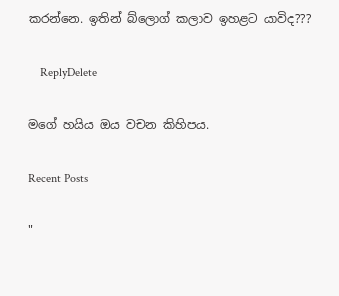කරන්නෙ. ඉතින් බ්ලොග් කලාව ඉහළට යාවිද???

    ReplyDelete

මගේ හයිය ඔය වචන කිහිපය.

Recent Posts

"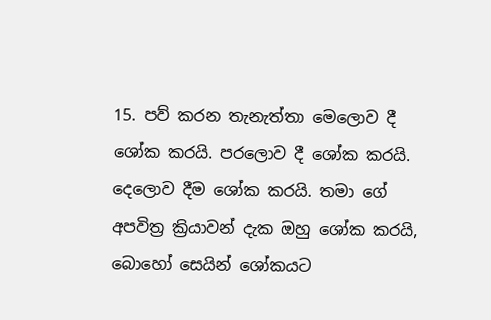15. පව් කරන තැනැත්තා මෙලොව දී ශෝක කරයි. පරලොව දී ශෝක කරයි. දෙලොව දීම ශෝක කරයි. තමා ගේ අපවිත්‍ර ක්‍රියාවන් දැක ඔහු ශෝක කරයි, බොහෝ සෙයින් ශෝකයට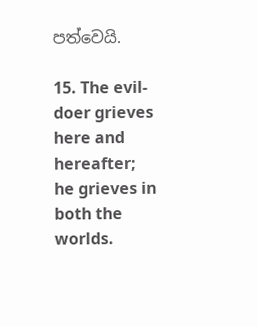පත්වෙයි.

15. The evil-doer grieves here and hereafter; he grieves in both the worlds.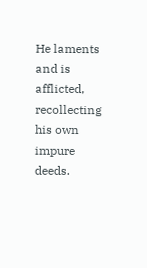He laments and is afflicted, recollecting his own impure deeds.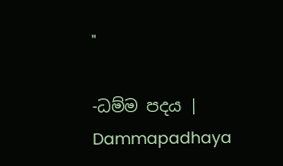"

-ධම්ම පදය | Dammapadhaya